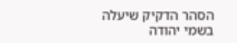הסהר הדקיק שיעלה בשמי יהודה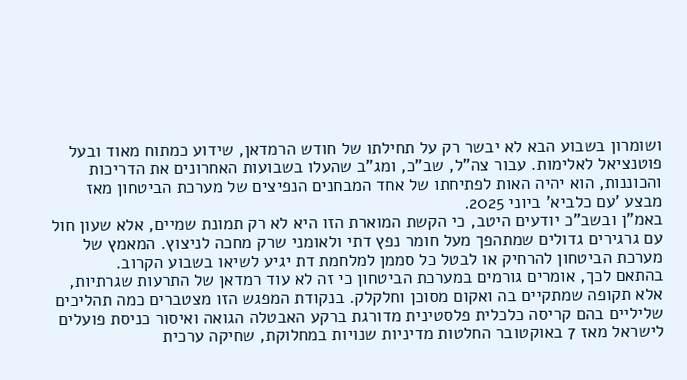ושומרון בשבוע הבא לא יבשר רק על תחילתו של חודש הרמדאן, שידוע כמתוח מאוד ובעל פוטנציאל לאלימות. עבור צה"ל, שב"כ, ומג"ב שהעלו בשבועות האחרונים את הדריכות והכוננות, הוא יהיה האות לפתיחתו של אחד המבחנים הנפיצים של מערכת הביטחון מאז מבצע 'עם כלביא' ביוני 2025.
באמ"ן ובשב"כ יודעים היטב, כי הקשת המוארת הזו היא לא רק תמונת שמיים, אלא שעון חול עם גרגירים גדולים שמתהפך מעל חומר נפץ דתי ולאומני שרק מחכה לניצוץ. המאמץ של מערכת הביטחון להרחיק או לבטל כל סממן למלחמת דת יגיע לשיאו בשבוע הקרוב.
בהתאם לכך, אומרים גורמים במערכת הביטחון כי זה לא עוד רמדאן של התרעות שגרתיות, אלא תקופה שמתקיים בה ואקום מסוכן וחלקלק. בנקודת המפגש הזו מצטברים כמה תהליכים שליליים בהם קריסה כלכלית פלסטינית מדורגת ברקע האבטלה הגואה ואיסור כניסת פועלים לישראל מאז 7 באוקטובר החלטות מדיניות שנויות במחלוקת, שחיקה ערכית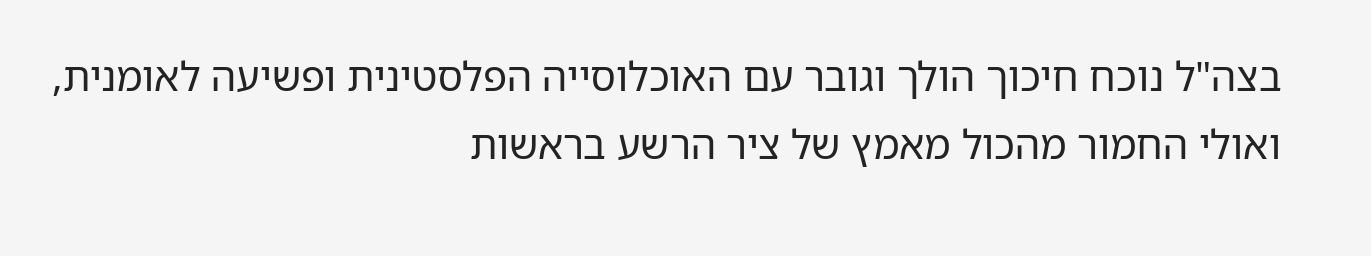בצה"ל נוכח חיכוך הולך וגובר עם האוכלוסייה הפלסטינית ופשיעה לאומנית, ואולי החמור מהכול מאמץ של ציר הרשע בראשות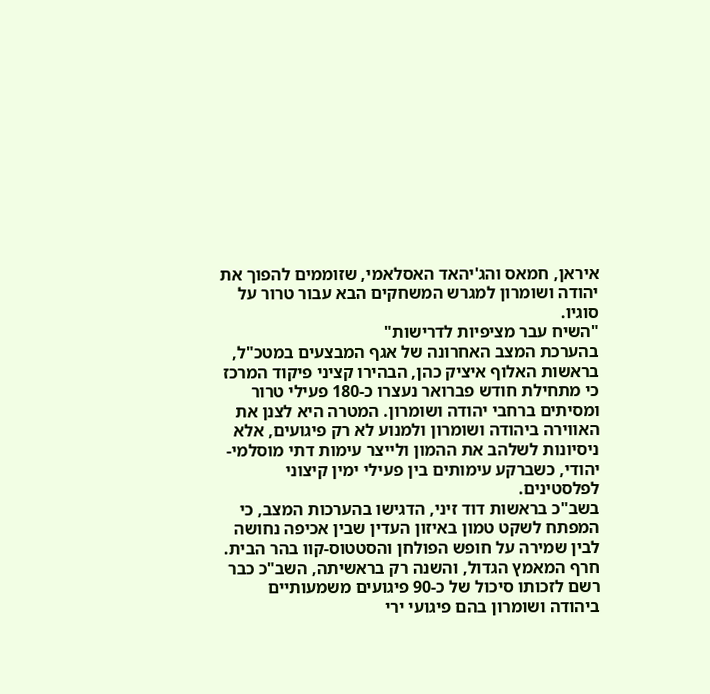איראן, חמאס והג'יהאד האסלאמי, שזוממים להפוך את יהודה ושומרון למגרש המשחקים הבא עבור טרור על סוגיו.
"השיח עבר מציפיות לדרישות"
בהערכת המצב האחרונה של אגף המבצעים במטכ"ל, בראשות האלוף איציק כהן, הבהירו קציני פיקוד המרכז כי מתחילת חודש פברואר נעצרו כ-180 פעילי טרור ומסיתים ברחבי יהודה ושומרון. המטרה היא לצנן את האווירה ביהודה ושומרון ולמנוע לא רק פיגועים, אלא ניסיונות לשלהב את ההמון ולייצר עימות דתי מוסלמי-יהודי, כשברקע עימותים בין פעילי ימין קיצוני לפלסטינים.
בשב"כ בראשות דוד זיני, הדגישו בהערכות המצב, כי המפתח לשקט טמון באיזון העדין שבין אכיפה נחושה לבין שמירה על חופש הפולחן והסטטוס-קוו בהר הבית. חרף המאמץ הגדול, והשנה רק בראשיתה, השב"כ כבר רשם לזכותו סיכול של כ-90 פיגועים משמעותיים ביהודה ושומרון בהם פיגועי ירי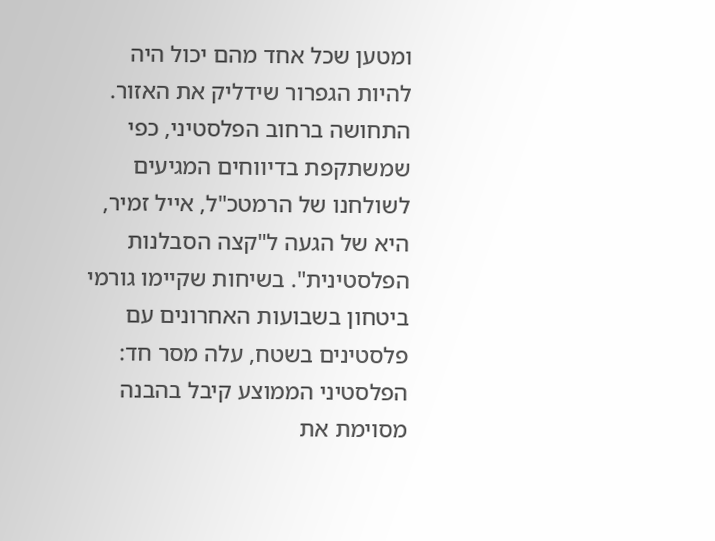ומטען שכל אחד מהם יכול היה להיות הגפרור שידליק את האזור.
התחושה ברחוב הפלסטיני, כפי שמשתקפת בדיווחים המגיעים לשולחנו של הרמטכ"ל, אייל זמיר, היא של הגעה ל"קצה הסבלנות הפלסטינית". בשיחות שקיימו גורמי ביטחון בשבועות האחרונים עם פלסטינים בשטח, עלה מסר חד: הפלסטיני הממוצע קיבל בהבנה מסוימת את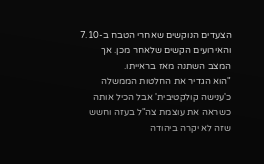הצעדים הנוקשים שאחרי הטבח ב-7.10 והאירועים הקשים שלאחר מכן. אך המצב השתנה מאז בראייתו.
"הוא הגדיר את החלטות הממשלה כ'ענישה קולקטיבית' אבל הכיל אותה כשראה את עוצמת צה"ל בעזה וחשש שזה לא יקרה ביהודה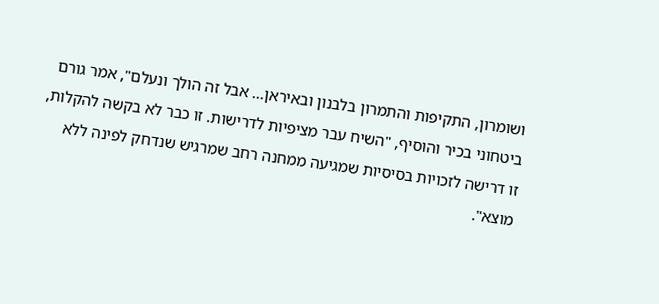ושומרון, התקיפות והתמרון בלבנון ובאיראן... אבל זה הולך ונעלם", אמר גורם ביטחוני בכיר והוסיף, "השיח עבר מציפיות לדרישות. זו כבר לא בקשה להקלות, זו דרישה לזכויות בסיסיות שמגיעה ממחנה רחב שמרגיש שנדחק לפינה ללא מוצא".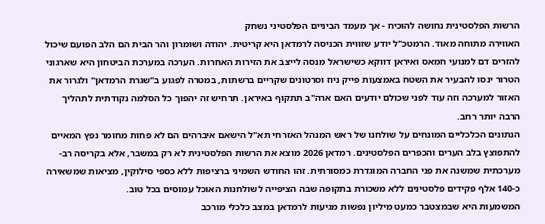הרשות הפלסטינית נחושה להוכיח - אך מעמד הביניים הפלסטיני נשחק
האווירה מתוחה מאוד. הרמטכ"ל יודע שזווית הכניסה לרמדאן היא קריטית. יהודה ושומרון והר הבית הם הלב הפועם שיכול להזרים דם למנועי חמאס ואיראן דווקא כשישראל מנסה לייצב את הזירות האחרות. הערכה במערכת הביטחון היא שארגוני הטרור ינסו להבעיר את השטח באמצעות פייק ניוז וסרטונים שקריים ברשתות, במטרה לפגוע ב"שגרת הרמדאן" ולגרור את האזור למערכה וזה עוד לפני שכולם יודעים האם ארה"ב תתקוף באיראן. תרחיש זה יהפוך כל הסלמה נקודתית לתהליך הרבה יותר רחב.
הנתונים הכלכליים המונחים על שולחנו של ראש המנהל האזרחי תא"ל הישאם איברהים הם לא פחות מחומר נפץ המאיים להתפוצץ בלב הערים והכפרים הפלסטינים. רמדאן 2026 מוצא את הרשות הפלסטינית לא רק במשבר, אלא בקריסה רב-מערכתית שמשנה את פני החברה המוגדרת כמסורתית. זהו החודש השמיני ברציפות ללא כספי סילוקין, מציאות שמשאירה כ-140 אלף פקידים פלסטינים ללא משכורת בתקופה שבה הציפייה לשולחנות האוכל עמוסים בכל טוב.
המשמעות היא שבמצטבר כמעט מיליון נפשות מגיעות לרמדאן במצב כלכלי מורכב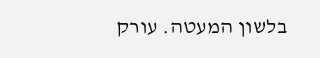בלשון המעטה. עורק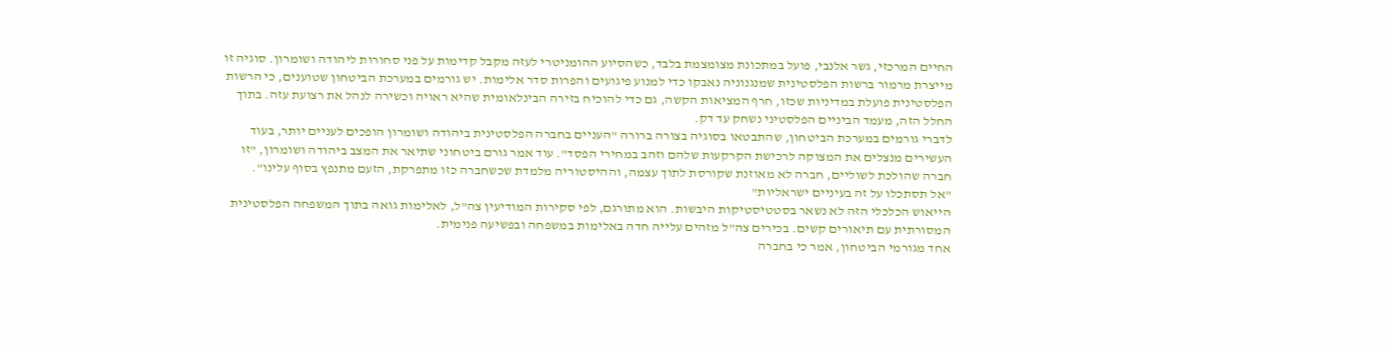החיים המרכזי, גשר אלנבי, פועל במתכונת מצומצמת בלבד, כשהסיוע ההומניטרי לעזה מקבל קדימות על פני סחורות ליהודה ושומרון. סוגיה זו מייצרת מרמור ברשות הפלסטינית שמנגנוניה נאבקו כדי למנוע פיגועים והפרות סדר אלימות. יש גורמים במערכת הביטחון שטוענים, כי הרשות הפלסטינית פועלת במדיניות שכזו, חרף המציאות הקשה, גם כדי להוכיח בזירה הבינלאומית שהיא ראויה וכשירה לנהל את רצועת עזה. בתוך החלל הזה, מעמד הביניים הפלסטיני נשחק עד דק.
לדברי גורמים במערכת הביטחון, שהתבטאו בסוגיה בצורה ברורה "העניים בחברה הפלסטינית ביהודה ושומרון הופכים לעניים יותר, בעוד העשירים מנצלים את המצוקה לרכישת הקרקעות שלהם וזהב במחירי הפסד". עוד אמר גורם ביטחוני שתיאר את המצב ביהודה ושומרון, "זו חברה שהולכת לשוליים, חברה לא מאוזנת שקורסת לתוך עצמה, וההיסטוריה מלמדת שכשחברה כזו מתפרקת, הזעם מתנפץ בסוף עלינו".
"אל תסתכלו על זה בעיניים ישראליות"
הייאוש הכלכלי הזה לא נשאר בסטטיסטיקות היבשות. הוא מתורגם, לפי סקירות המודיעין צה"ל, לאלימות גואה בתוך המשפחה הפלסטינית המסורתית עם תיאורים קשים. בכירים צה"ל מזהים עלייה חדה באלימות במשפחה ובפשיעה פנימית.
אחד מגורמי הביטחון, אמר כי בחברה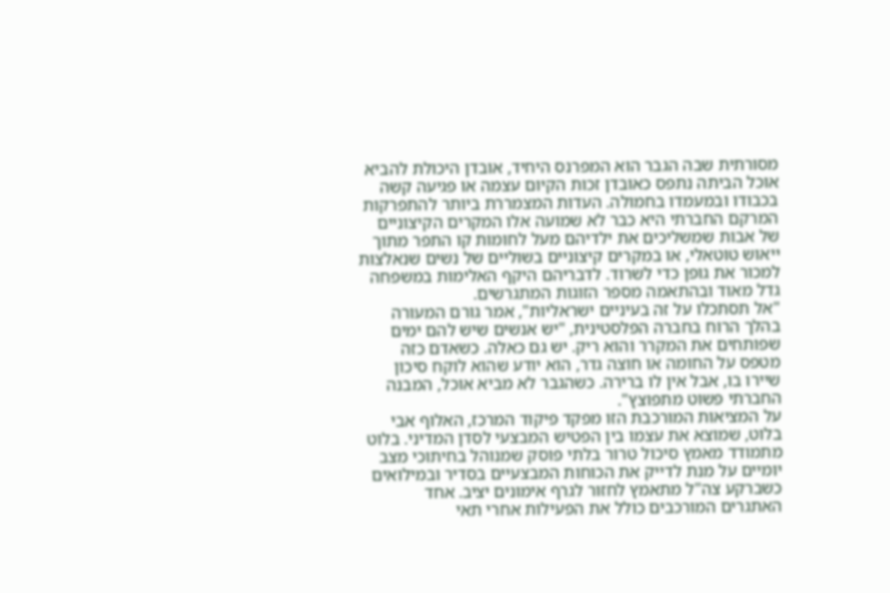מסורתית שבה הגבר הוא המפרנס היחיד, אובדן היכולת להביא אוכל הביתה נתפס כאובדן זכות הקיום עצמה או פגיעה קשה בכבודו ובמעמדו בחמולה. העדות המצמררת ביותר להתפרקות המרקם החברתי היא כבר לא שמועה אלו המקרים הקיצוניים של אבות שמשליכים את ילדיהם מעל לחומות קו התפר מתוך ייאוש טוטאלי, או במקרים קיצוניים בשוליים של נשים שנאלצות למכור את גופן כדי לשרוד. לדבריהם היקף האלימות במשפחה גדל מאוד ובהתאמה מספר הזוגות המתגרשים.
"אל תסתכלו על זה בעיניים ישראליות", אמר גורם המעורה בהלך הרוח בחברה הפלסטינית, "יש אנשים שיש להם ימים שפותחים את המקרר והוא ריק. יש גם כאלה. כשאדם כזה מטפס על החומה או חוצה גדר, הוא יודע שהוא לוקח סיכון שיירו בו, אבל אין לו ברירה. כשהגבר לא מביא אוכל, המבנה החברתי פשוט מתפוצץ".
על המציאות המורכבת הזו מפקד פיקוד המרכז, האלוף אבי בלוט, שמוצא את עצמו בין הפטיש המבצעי לסדן המדיני. בלוט מתמודד מאמץ סיכול טרור בלתי פוסק שמנוהל בחיתוכי מצב יומיים על מנת לדייק את הכוחות המבצעיים בסדיר ובמילואים כשברקע צה"ל מתאמץ לחזור לגרף אימונים יציב. אחד האתגרים המורכבים כולל את הפעילות אחרי תאי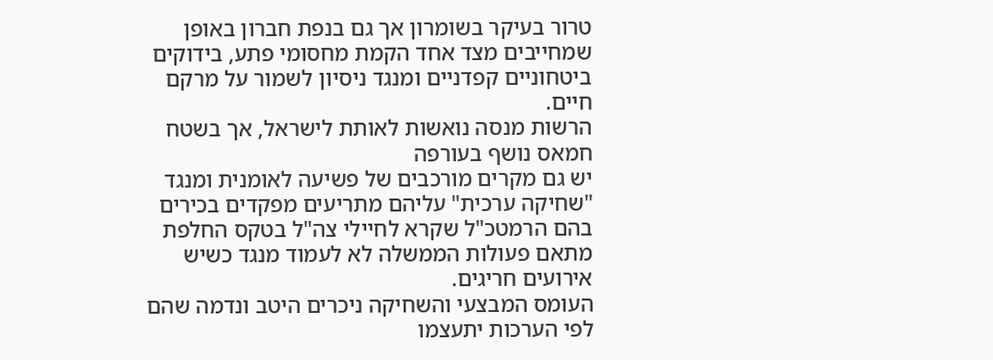טרור בעיקר בשומרון אך גם בנפת חברון באופן שמחייבים מצד אחד הקמת מחסומי פתע, בידוקים ביטחוניים קפדניים ומנגד ניסיון לשמור על מרקם חיים.
הרשות מנסה נואשות לאותת לישראל, אך בשטח חמאס נושף בעורפה
יש גם מקרים מורכבים של פשיעה לאומנית ומנגד "שחיקה ערכית" עליהם מתריעים מפקדים בכירים בהם הרמטכ"ל שקרא לחיילי צה"ל בטקס החלפת מתאם פעולות הממשלה לא לעמוד מנגד כשיש אירועים חריגים.
העומס המבצעי והשחיקה ניכרים היטב ונדמה שהם לפי הערכות יתעצמו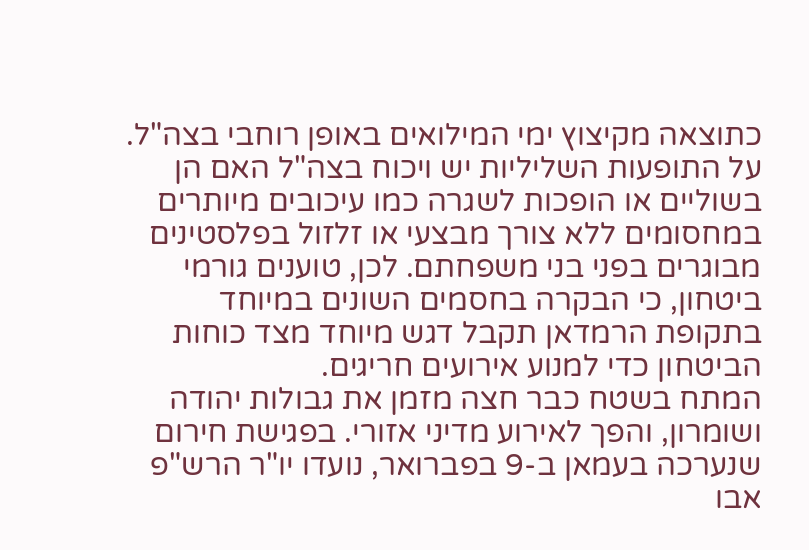כתוצאה מקיצוץ ימי המילואים באופן רוחבי בצה"ל. על התופעות השליליות יש ויכוח בצה"ל האם הן בשוליים או הופכות לשגרה כמו עיכובים מיותרים במחסומים ללא צורך מבצעי או זלזול בפלסטינים מבוגרים בפני בני משפחתם. לכן, טוענים גורמי ביטחון, כי הבקרה בחסמים השונים במיוחד בתקופת הרמדאן תקבל דגש מיוחד מצד כוחות הביטחון כדי למנוע אירועים חריגים.
המתח בשטח כבר חצה מזמן את גבולות יהודה ושומרון, והפך לאירוע מדיני אזורי. בפגישת חירום שנערכה בעמאן ב-9 בפברואר, נועדו יו"ר הרש"פ אבו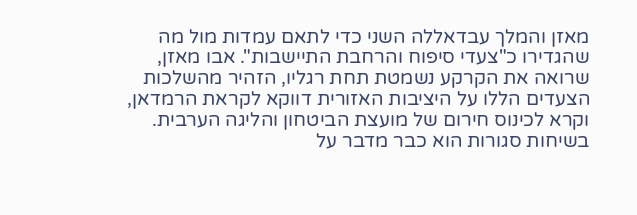מאזן והמלך עבדאללה השני כדי לתאם עמדות מול מה שהגדירו כ"צעדי סיפוח והרחבת התיישבות". אבו מאזן, שרואה את הקרקע נשמטת תחת רגליו, הזהיר מהשלכות הצעדים הללו על היציבות האזורית דווקא לקראת הרמדאן, וקרא לכינוס חירום של מועצת הביטחון והליגה הערבית. בשיחות סגורות הוא כבר מדבר על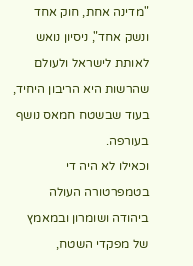"מדינה אחת, חוק אחד ונשק אחד", ניסיון נואש לאותת לישראל ולעולם שהרשות היא הריבון היחיד, בעוד שבשטח חמאס נושף בעורפה.
וכאילו לא היה די בטמפרטורה העולה ביהודה ושומרון ובמאמץ של מפקדי השטח,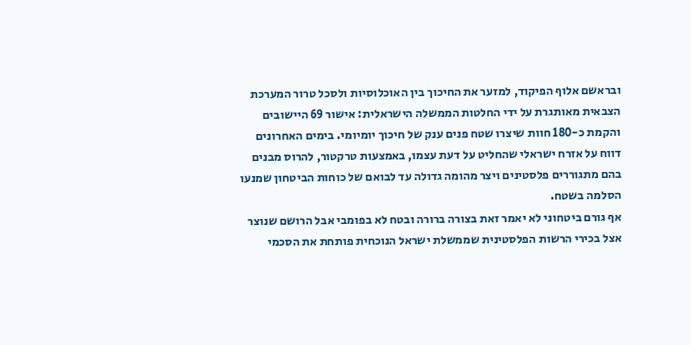ובראשם אלוף הפיקוד, למזער את החיכוך בין האוכלוסיות ולסכל טרור המערכת הצבאית מאותגרת על ידי החלטות הממשלה הישראלית: אישור 69 היישובים והקמת כ-180 חוות שיצרו שטח פנים ענק של חיכוך יומיומי. בימים האחרונים דווח על אזרח ישראלי שהחליט על דעת עצמו, באמצעות טרקטור, להרוס מבנים בהם מתגוררים פלסטינים ויצר מהומה גדולה עד לבואם של כוחות הביטחון שמנעו הסלמה בשטח.
אף גורם ביטחוני לא יאמר זאת בצורה ברורה ובטח לא בפומבי אבל הרושם שנוצר אצל בכירי הרשות הפלסטינית שממשלת ישראל הנוכחית פותחת את הסכמי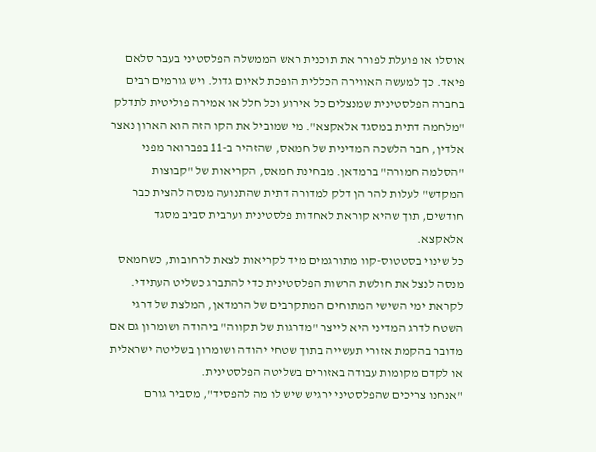אוסלו או פועלת לפורר את תוכנית ראש הממשלה הפלסטיני בעבר סלאם פיאד. כך למעשה האווירה הכללית הופכת לאיום גדול. ויש גורמים רבים בחברה הפלסטינית שמנצלים כל אירוע וכל חלל או אמירה פוליטית לתדלק "מלחמה דתית במסגד אלאקצא". מי שמוביל את הקו הזה הוא הארון נאצר אלדין, חבר הלשכה המדינית של חמאס, שהזהיר ב-11 בפברואר מפני "הסלמה חמורה" ברמדאן. מבחינת חמאס, הקריאות של "קבוצות המקדש" לעלות להר הן דלק למדורה דתית שהתנועה מנסה להצית כבר חודשים, תוך שהיא קוראת לאחדות פלסטינית וערבית סביב מסגד אלאקצא.
כל שינוי בסטטוס-קוו מתורגמים מיד לקריאות לצאת לרחובות, כשחמאס מנסה לנצל את חולשת הרשות הפלסטינית כדי להתברג כשליט העתידי.
לקראת ימי השישי המתוחים המתקרבים של הרמדאן, המלצת של דרגי השטח לדרג המדיני היא לייצר "מדרגות של תקווה" ביהודה ושומרון גם אם מדובר בהקמת אזורי תעשייה בתוך שטחי יהודה ושומרון בשליטה ישראלית או לקדם מקומות עבודה באזורים בשליטה הפלסטינית.
"אנחנו צריכים שהפלסטיני ירגיש שיש לו מה להפסיד", מסביר גורם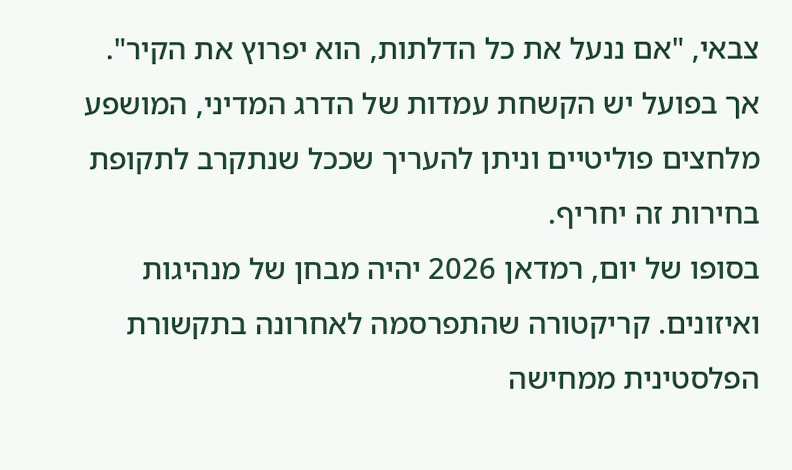צבאי, "אם ננעל את כל הדלתות, הוא יפרוץ את הקיר". אך בפועל יש הקשחת עמדות של הדרג המדיני, המושפע מלחצים פוליטיים וניתן להעריך שככל שנתקרב לתקופת בחירות זה יחריף.
בסופו של יום, רמדאן 2026 יהיה מבחן של מנהיגות ואיזונים. קריקטורה שהתפרסמה לאחרונה בתקשורת הפלסטינית ממחישה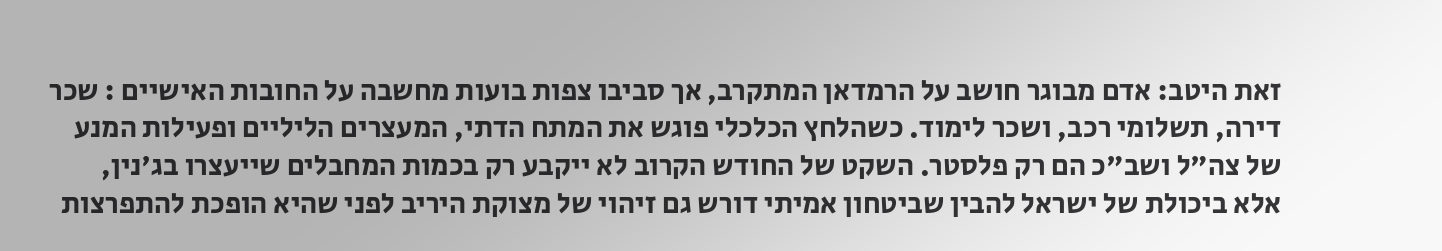זאת היטב: אדם מבוגר חושב על הרמדאן המתקרב, אך סביבו צפות בועות מחשבה על החובות האישיים : שכר דירה, תשלומי רכב, ושכר לימוד. כשהלחץ הכלכלי פוגש את המתח הדתי, המעצרים הליליים ופעילות המנע של צה"ל ושב"כ הם רק פלסטר. השקט של החודש הקרוב לא ייקבע רק בכמות המחבלים שייעצרו בג'נין, אלא ביכולת של ישראל להבין שביטחון אמיתי דורש גם זיהוי של מצוקת היריב לפני שהיא הופכת להתפרצות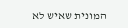המונית שאיש לא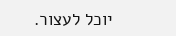יוכל לעצור.